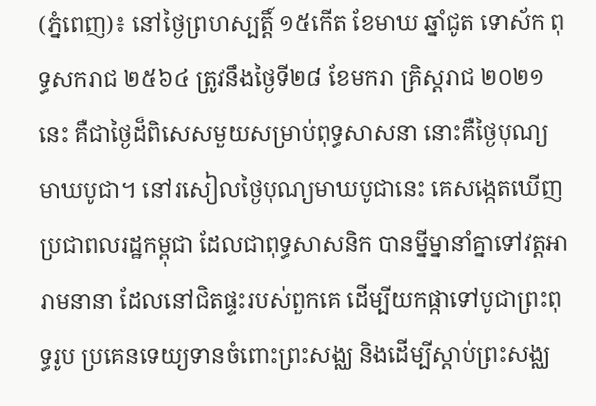(ភ្នំពេញ)៖ នៅថ្ងៃព្រហស្បត្តិ៍ ១៥កើត ខែមាឃ ឆ្នាំជូត ទោស័ក ពុទ្ធសករាជ ២៥៦៤ ត្រូវនឹងថ្ងៃទី២៨ ខែមករា គ្រិស្តរាជ ២០២១នេះ គឺជាថ្ងៃដ៏ពិសេសមួយសម្រាប់ពុទ្ធសាសនា នោះគឺថ្ងៃបុណ្យមាឃបូជា។ នៅរសៀលថ្ងៃបុណ្យមាឃបូជានេះ គេសង្កេតឃើញប្រជាពលរដ្ឋកម្ពុជា ដែលជាពុទ្ធសាសនិក បានម្នីម្នានាំគ្នាទៅវត្តអារាមនានា ដែលនៅជិតផ្ទះរបស់ពួកគេ ដើម្បីយកផ្កាទៅបូជាព្រះពុទ្ធរូប ប្រគេនទេយ្យទានចំពោះព្រះសង្ឈ និងដើម្បីស្តាប់ព្រះសង្ឈ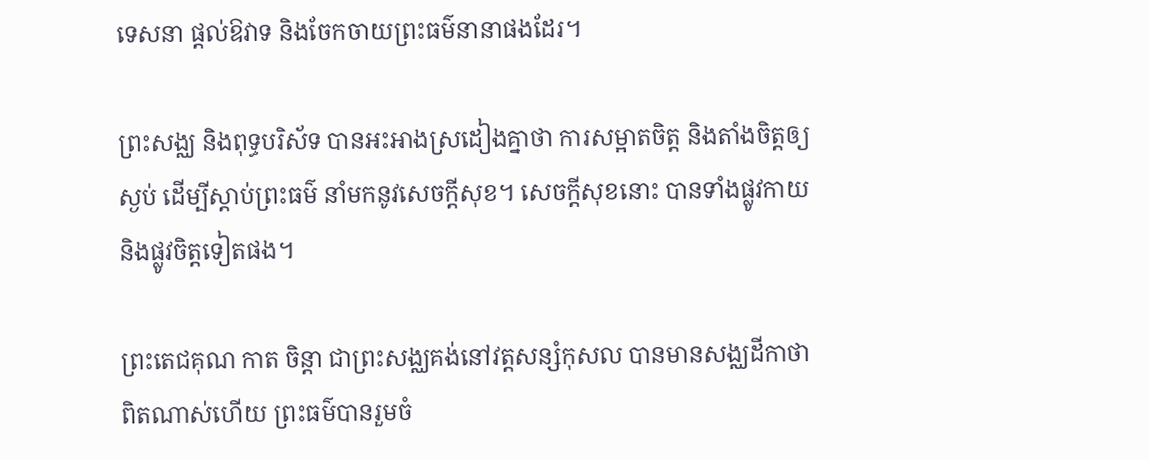ទេសនា ផ្តល់ឱវាទ និងចែកចាយព្រះធម៌នានាផងដែរ។

ព្រះសង្ឈ និងពុទ្ធបរិស័ទ បានអះអាងស្រដៀងគ្នាថា ការសម្អាតចិត្ត និងតាំងចិត្តឲ្យស្ងប់ ដើម្បីស្តាប់ព្រះធម៌ នាំមកនូវសេចក្តីសុខ។ សេចក្តីសុខនោះ បានទាំងផ្លូវកាយ និងផ្លូវចិត្តទៀតផង។

ព្រះតេជគុណ កាត ចិន្តា ជាព្រះសង្ឈគង់នៅវត្តសន្សំកុសល បានមានសង្ឈដីកាថា ពិតណាស់ហើយ ព្រះធម៌បានរួមចំ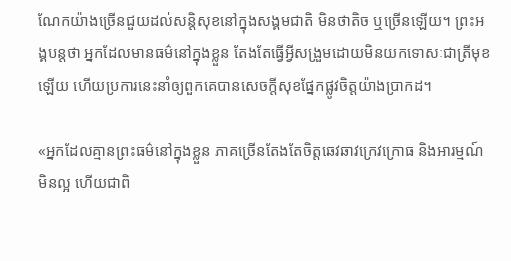ណែកយ៉ាងច្រើនជួយដល់សន្តិសុខនៅក្នុងសង្គមជាតិ មិនថាតិច ឬច្រើនឡើយ។ ព្រះអង្គបន្តថា អ្នកដែលមានធម៌នៅក្នុងខ្លួន តែងតែធ្វើអ្វីសង្រួមដោយមិនយកទោសៈជាត្រីមុខឡើយ ហើយប្រការនេះនាំឲ្យពួកគេបានសេចក្តីសុខផ្នែកផ្លូវចិត្តយ៉ាងប្រាកដ។

«អ្នកដែលគ្មានព្រះធម៌នៅក្នុងខ្លួន ភាគច្រើនតែងតែចិត្តឆេវឆាវក្រេវក្រោធ និងអារម្មណ៍មិនល្អ ហើយជាពិ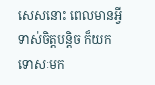សេសនោះ ពេលមានអ្វីទាស់ចិត្តបន្តិច ក៏យកទោសៈមក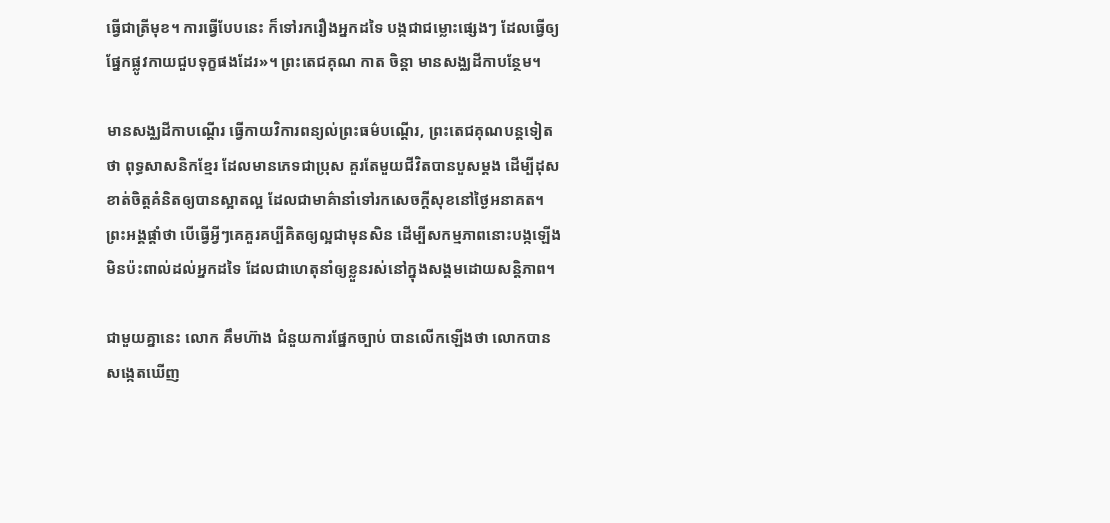ធ្វើជាត្រីមុខ។ ការធ្វើបែបនេះ ក៏ទៅរករឿងអ្នកដទៃ បង្កជាជម្លោះផ្សេងៗ ដែលធ្វើឲ្យផ្នែកផ្លូវកាយជួបទុក្ខផងដែរ»។ ព្រះតេជគុណ កាត ចិន្តា មានសង្ឈដីកាបន្ថែម។

មានសង្ឈដីកាបណ្តើរ ធ្វើកាយវិការពន្យល់ព្រះធម៌បណ្តើរ, ព្រះតេជគុណបន្តទៀតថា ពុទ្ធសាសនិកខ្មែរ ដែលមានភេទជាប្រុស គួរតែមួយជីវិតបានបួសម្តង ដើម្បីដុសខាត់ចិត្តគំនិតឲ្យបានស្អាតល្អ ដែលជាមាគ៌ានាំទៅរកសេចក្តីសុខនៅថ្ងៃអនាគត។ ព្រះអង្គផ្តាំថា បើធ្វើអ្វីៗគេគួរគប្បីគិតឲ្យល្អជាមុនសិន ដើម្បីសកម្មភាពនោះបង្កឡើង មិនប៉ះពាល់ដល់អ្នកដទៃ ដែលជាហេតុនាំឲ្យខ្លួនរស់នៅក្នុងសង្គមដោយសន្តិភាព។

ជាមួយគ្នានេះ លោក គឹមហ៊ាង ជំនួយការផ្នែកច្បាប់ បានលើកឡើងថា លោកបានសង្កេតឃើញ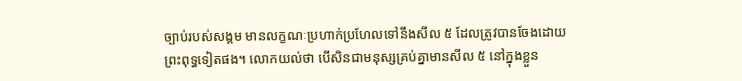ច្បាប់របស់សង្គម មានលក្ខណៈប្រហាក់ប្រហែលទៅនឹងសីល ៥ ដែលត្រូវបានចែងដោយព្រះពុទ្ធទៀតផង។ លោកយល់ថា បើសិនជាមនុស្សគ្រប់គ្នាមានសីល ៥ នៅក្នុងខ្លួន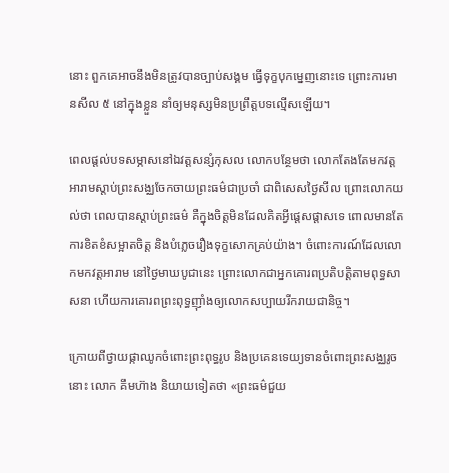នោះ ពួកគេអាចនឹងមិនត្រូវបានច្បាប់សង្គម ធ្វើទុក្ខបុកម្នេញនោះទេ ព្រោះការមានសីល ៥ នៅក្នុងខ្លួន នាំឲ្យមនុស្សមិនប្រព្រឹត្តបទល្មើសឡើយ។

ពេលផ្តល់បទសម្ភាសនៅឯវត្តសន្សំកុសល លោកបន្ថែមថា លោកតែងតែមកវត្តអារាមស្តាប់ព្រះសង្ឈចែកចាយព្រះធម៌ជាប្រចាំ ជាពិសេសថ្ងៃសីល ព្រោះលោកយល់ថា ពេលបានស្តាប់ព្រះធម៌ គឺក្នុងចិត្តមិនដែលគិតអ្វីផ្តេសផ្តាសទេ ពោលមានតែការខិតខំសម្អាតចិត្ត និងបំភ្លេចរឿងទុក្ខសោកគ្រប់យ៉ាង។ ចំពោះការណ៍ដែលលោកមកវត្តអារាម នៅថ្ងៃមាឃបូជានេះ ព្រោះលោកជាអ្នកគោរពប្រតិបត្តិតាមពុទ្ធសាសនា ហើយការគោរពព្រះពុទ្ធញ៉ាំងឲ្យលោកសប្បាយរីករាយជានិច្ច។

ក្រោយពីថ្វាយផ្កាឈូកចំពោះព្រះពុទ្ធរូប និងប្រគេនទេយ្យទានចំពោះព្រះសង្ឈរូចនោះ លោក គឹមហ៊ាង និយាយទៀតថា «ព្រះធម៌ជួយ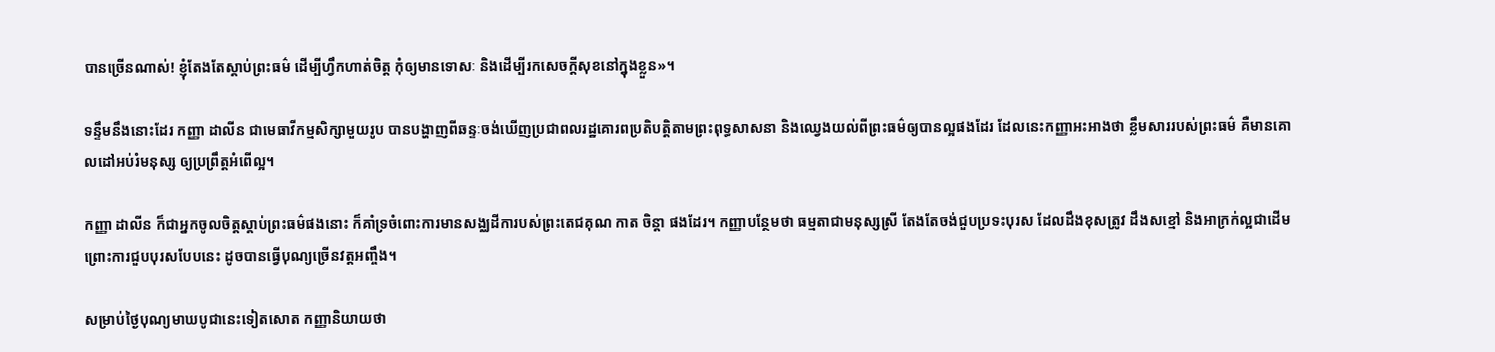បានច្រើនណាស់! ខ្ញុំតែងតែស្តាប់ព្រះធម៌ ដើម្បីហ្វឹកហាត់ចិត្ត កុំឲ្យមានទោសៈ និងដើម្បីរកសេចក្តីសុខនៅក្នុងខ្លួន»។

ទន្ទឹមនឹងនោះដែរ កញ្ញា ដាលីន ជាមេធាវីកម្មសិក្សាមួយរូប បានបង្ហាញពីឆន្ទៈចង់ឃើញប្រជាពលរដ្ឋគោរពប្រតិបត្តិតាមព្រះពុទ្ធសាសនា និងឈ្វេងយល់ពីព្រះធម៌ឲ្យបានល្អផងដែរ ដែលនេះកញ្ញាអះអាងថា ខ្លឹមសាររបស់ព្រះធម៌ គឺមានគោលដៅអប់រំមនុស្ស ឲ្យប្រព្រឹត្តអំពើល្អ។

កញ្ញា ដាលីន ក៏ជាអ្នកចូលចិត្តស្តាប់ព្រះធម៌ផងនោះ ក៏គាំទ្រចំពោះការមានសង្ឈដីការបស់ព្រះតេជគុណ កាត ចិន្តា ផងដែរ។ កញ្ញាបន្ថែមថា ធម្មតាជាមនុស្សស្រី តែងតែចង់ជួបប្រទះបុរស ដែលដឹងខុសត្រូវ ដឹងសខ្មៅ និងអាក្រក់ល្អជាដើម ព្រោះការជួបបុរសបែបនេះ ដូចបានធ្វើបុណ្យច្រើនវត្តអញ្ចឹង។

សម្រាប់ថ្ងៃបុណ្យមាឃបូជានេះទៀតសោត កញ្ញានិយាយថា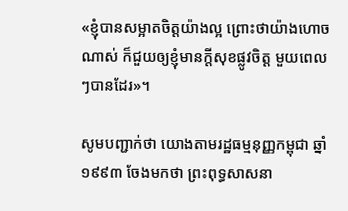«ខ្ញុំបានសម្អាតចិត្តយ៉ាងល្អ ព្រោះថាយ៉ាងហោចណាស់ ក៏ជួយឲ្យខ្ញុំមានក្តីសុខផ្លូវចិត្ត មួយពេលៗបានដែរ»។

សូមបញ្ជាក់ថា យោងតាមរដ្ឋធម្មនុញ្ញកម្ពុជា ឆ្នាំ១៩៩៣ ចែងមកថា ព្រះពុទ្ធសាសនា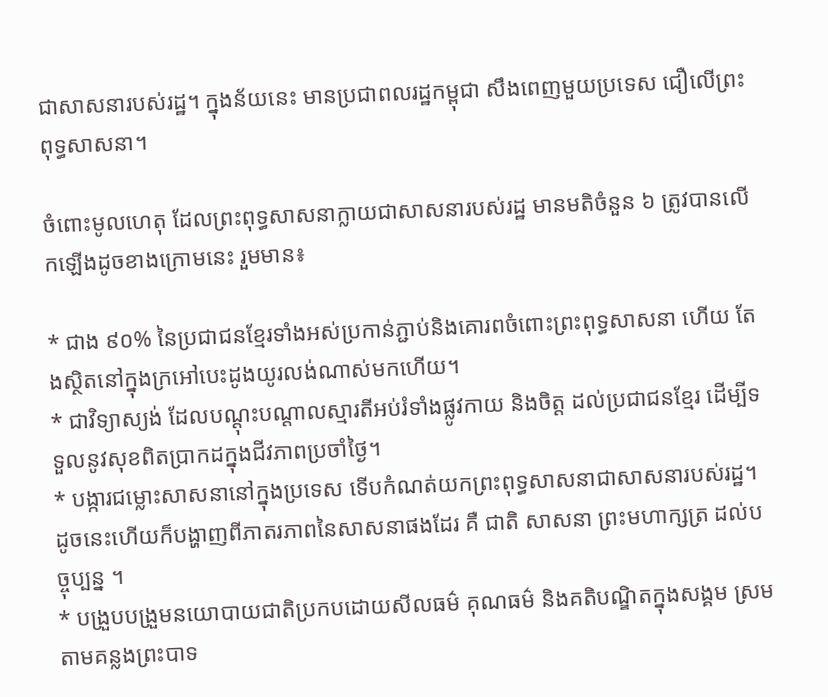ជាសាសនារបស់រដ្ឋ។ ក្នុងន័យនេះ មានប្រជាពលរដ្ឋកម្ពុជា សឹងពេញមួយប្រទេស ជឿលើព្រះពុទ្ធសាសនា។

ចំពោះមូលហេតុ ដែលព្រះពុទ្ធសាសនាក្លាយជាសាសនារបស់រដ្ឋ មានមតិចំនួន ៦ ត្រូវបានលើកឡើងដូចខាងក្រោមនេះ រួមមាន៖

* ជាង ៩០% នៃប្រជាជនខ្មែរទាំងអស់ប្រកាន់ភ្ជាប់និងគោរពចំពោះព្រះពុទ្ធសាសនា ហើយ តែងស្ថិតនៅក្នុងក្រអៅបេះដូងយូរលង់ណាស់មកហើយ។
* ជាវិទ្យាស្យង់ ដែលបណ្ដុះបណ្ដាលស្មារតីអប់រំទាំងផ្លូវកាយ និងចិត្ត ដល់ប្រជាជនខ្មែរ ដើម្បីទទួលនូវសុខពិតប្រាកដក្នុងជីវភាពប្រចាំថ្ងៃ។
* បង្ការជម្លោះសាសនានៅក្នុងប្រទេស ទើបកំណត់យកព្រះពុទ្ធសាសនាជាសាសនារបស់រដ្ឋ។ ដូចនេះហើយក៏បង្ហាញពីភាតរភាពនៃសាសនាផងដែរ គឺ ជាតិ សាសនា ព្រះមហាក្សត្រ ដល់បច្ចុប្បន្ន ។
* បង្រួបបង្រួមនយោបាយជាតិប្រកបដោយសីលធម៌ គុណធម៌ និងគតិបណ្ឌិតក្នុងសង្គម ស្រមតាមគន្លងព្រះបាទ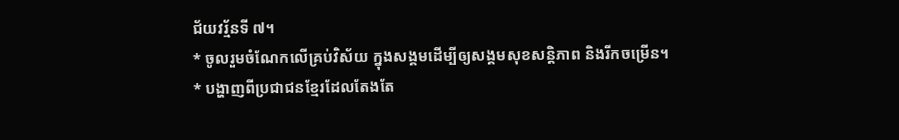ជ័យវរ្ម័នទី ៧។
* ចូលរួមចំណែកលើគ្រប់វិស័យ ក្នុងសង្គមដើម្បីឲ្យសង្គមសុខសន្តិភាព និងរីកចម្រើន។
* បង្ហាញពីប្រជាជនខ្មែរដែលតែងតែ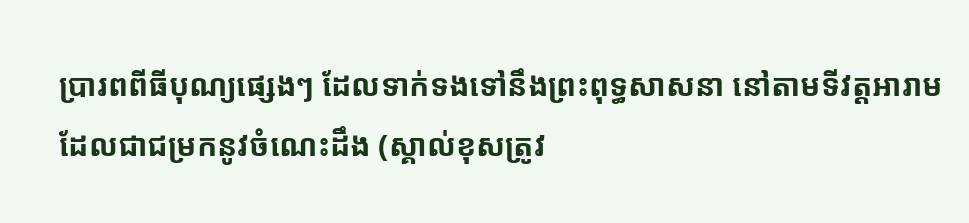ប្រារពពីធីបុណ្យផ្សេងៗ ដែលទាក់ទងទៅនឹងព្រះពុទ្ធសាសនា នៅតាមទីវត្តអារាម ដែលជាជម្រកនូវចំណេះដឹង (ស្គាល់ខុសត្រូវ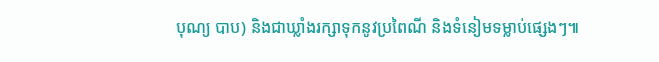បុណ្យ បាប) និងជាឃ្លាំងរក្សាទុកនូវប្រពៃណី និងទំនៀមទម្លាប់ផ្សេងៗ៕